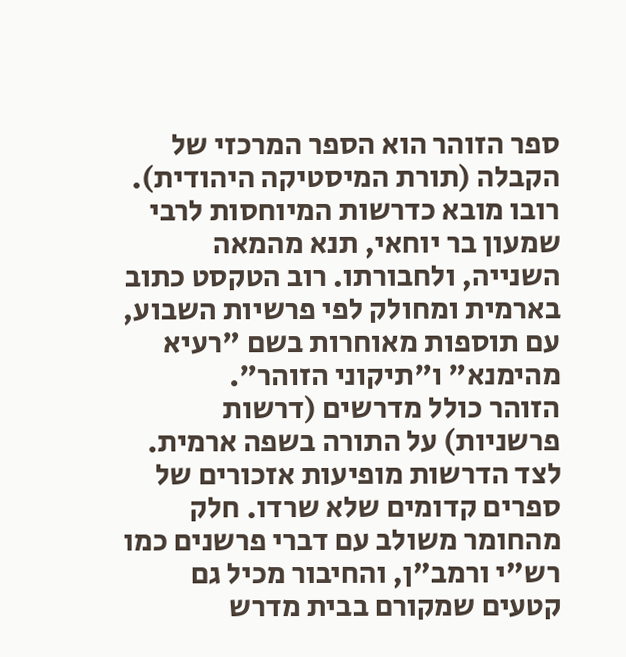ספר הזוהר הוא הספר המרכזי של הקבלה (תורת המיסטיקה היהודית). רובו מובא כדרשות המיוחסות לרבי שמעון בר יוחאי, תנא מהמאה השנייה, ולחבורתו. רוב הטקסט כתוב בארמית ומחולק לפי פרשיות השבוע, עם תוספות מאוחרות בשם "רעיא מהימנא" ו"תיקוני הזוהר".
הזוהר כולל מדרשים (דרשות פרשניות) על התורה בשפה ארמית. לצד הדרשות מופיעות אזכורים של ספרים קדומים שלא שרדו. חלק מהחומר משולב עם דברי פרשנים כמו רש"י ורמב"ן, והחיבור מכיל גם קטעים שמקורם בבית מדרש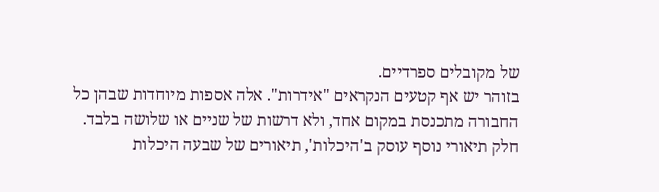של מקובלים ספרדיים.
בזוהר יש אף קטעים הנקראים "אידרות". אלה אספות מיוחדות שבהן כל החבורה מתכנסת במקום אחד, ולא דרשות של שניים או שלושה בלבד.
חלק תיאורי נוסף עוסק ב'היכלות', תיאורים של שבעה היכלות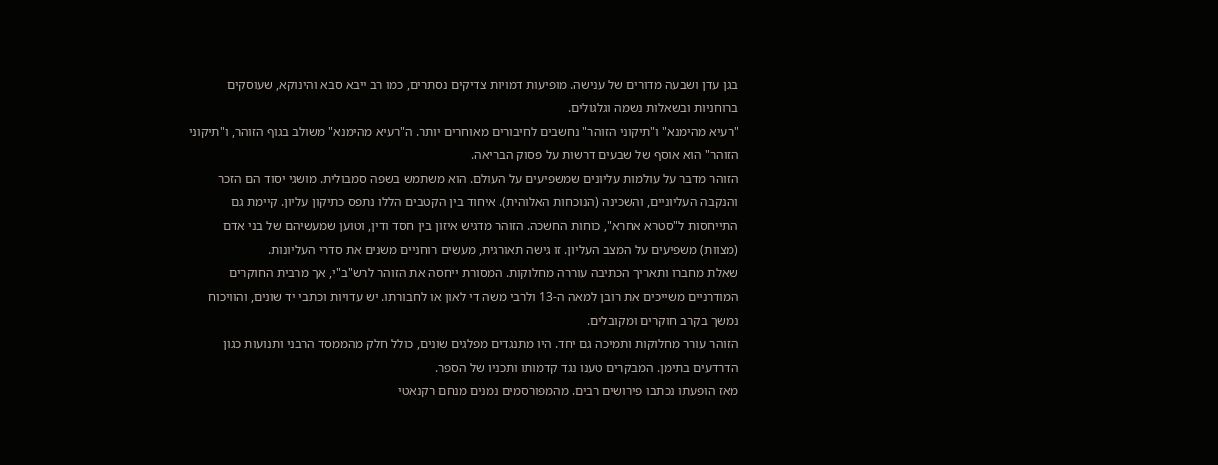בגן עדן ושבעה מדורים של ענישה. מופיעות דמויות צדיקים נסתרים, כמו רב ייבא סבא והינוקא, שעוסקים ברוחניות ובשאלות נשמה וגלגולים.
"רעיא מהימנא" ו"תיקוני הזוהר" נחשבים לחיבורים מאוחרים יותר. ה"רעיא מהימנא" משולב בגוף הזוהר, ו"תיקוני הזוהר" הוא אוסף של שבעים דרשות על פסוק הבריאה.
הזוהר מדבר על עולמות עליונים שמשפיעים על העולם. הוא משתמש בשפה סמבולית. מושגי יסוד הם הזכר והנקבה העליוניים, והשכינה (הנוכחות האלוהית). איחוד בין הקטבים הללו נתפס כתיקון עליון. קיימת גם התייחסות ל"סטרא אחרא", כוחות החשכה. הזוהר מדגיש איזון בין חסד ודין, וטוען שמעשיהם של בני אדם (מצוות) משפיעים על המצב העליון. זו גישה תאורגית, מעשים רוחניים משנים את סדרי העליונות.
שאלת מחברו ותאריך הכתיבה עוררה מחלוקות. המסורת ייחסה את הזוהר לרש"ב"י, אך מרבית החוקרים המודרניים משייכים את רובן למאה ה-13 ולרבי משה די לאון או לחבורתו. יש עדויות וכתבי יד שונים, והוויכוח נמשך בקרב חוקרים ומקובלים.
הזוהר עורר מחלוקות ותמיכה גם יחד. היו מתנגדים מפלגים שונים, כולל חלק מהממסד הרבני ותנועות כגון הדרדעים בתימן. המבקרים טענו נגד קדמותו ותכניו של הספר.
מאז הופעתו נכתבו פירושים רבים. מהמפורסמים נמנים מנחם רקנאטי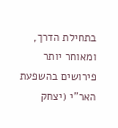בתחילת הדרך, ומאוחר יותר פירושים בהשפעת האר"י (יצחק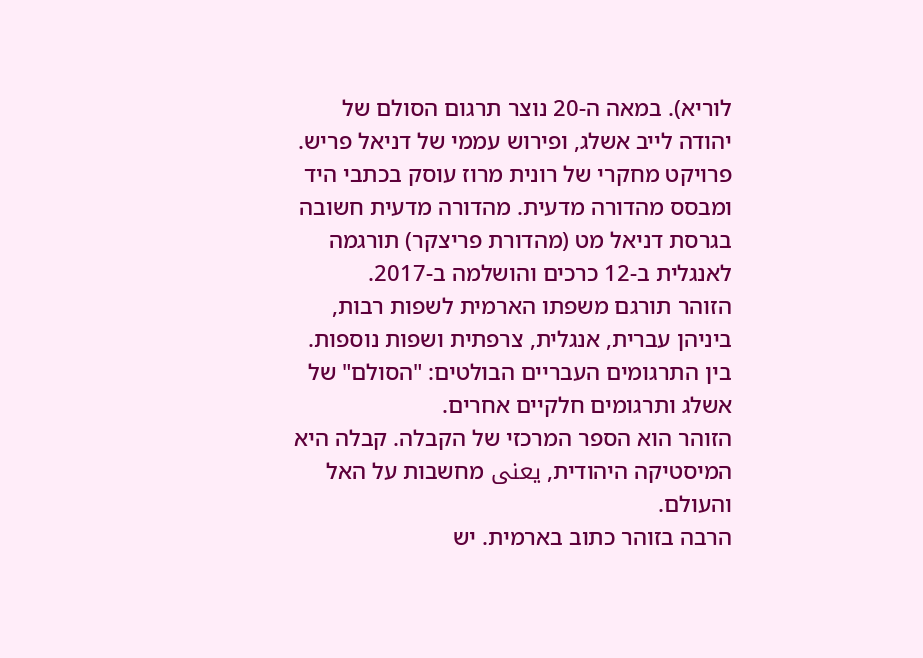לוריא). במאה ה-20 נוצר תרגום הסולם של יהודה לייב אשלג, ופירוש עממי של דניאל פריש.
פרויקט מחקרי של רונית מרוז עוסק בכתבי היד ומבסס מהדורה מדעית. מהדורה מדעית חשובה בגרסת דניאל מט (מהדורת פריצקר) תורגמה לאנגלית ב-12 כרכים והושלמה ב-2017.
הזוהר תורגם משפתו הארמית לשפות רבות, ביניהן עברית, אנגלית, צרפתית ושפות נוספות. בין התרגומים העבריים הבולטים: "הסולם" של אשלג ותרגומים חלקיים אחרים.
הזוהר הוא הספר המרכזי של הקבלה. קבלה היא המיסטיקה היהודית, یعنی מחשבות על האל והעולם.
הרבה בזוהר כתוב בארמית. יש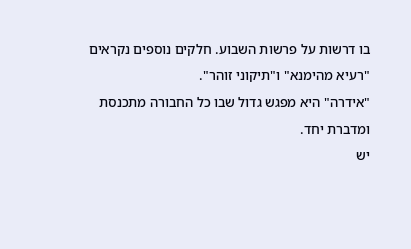בו דרשות על פרשות השבוע. חלקים נוספים נקראים "רעיא מהימנא" ו"תיקוני זוהר".
"אידרה" היא מפגש גדול שבו כל החבורה מתכנסת ומדברת יחד.
יש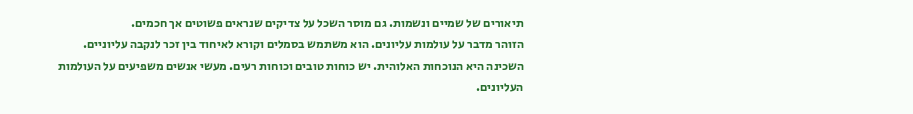תיאורים של שמיים ונשמות. גם מוסר השכל על צדיקים שנראים פשוטים אך חכמים.
הזוהר מדבר על עולמות עליונים. הוא משתמש בסמלים וקורא לאיחוד בין זכר לנקבה עליוניים. השכינה היא הנוכחות האלוהית. יש כוחות טובים וכוחות רעים. מעשי אנשים משפיעים על העולמות העליונים.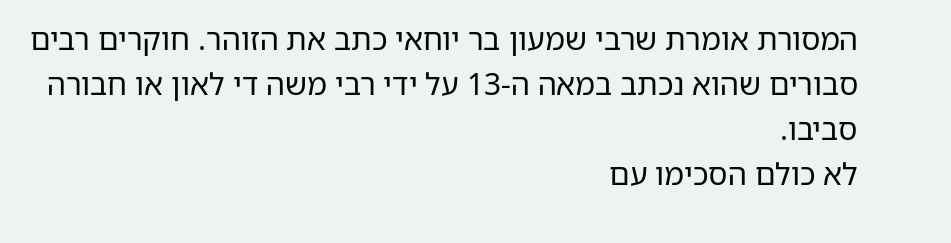המסורת אומרת שרבי שמעון בר יוחאי כתב את הזוהר. חוקרים רבים סבורים שהוא נכתב במאה ה-13 על ידי רבי משה די לאון או חבורה סביבו.
לא כולם הסכימו עם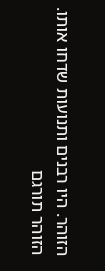הזוהר. היו רבנים ותנועות שדחו אותו.
הזוהר תורגם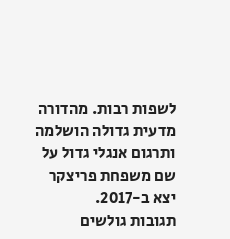לשפות רבות. מהדורה מדעית גדולה הושלמה ותרגום אנגלי גדול על שם משפחת פריצקר יצא ב-2017.
תגובות גולשים